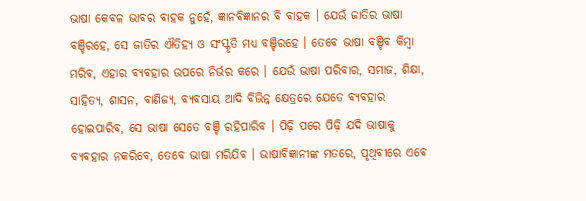ଭାଷା କେବଳ ଭାବର ବାହକ ନୁହେଁ, ଜ୍ଞାନବିଜ୍ଞାନର ବି ବାହକ । ଯେଉଁ ଜାତିର ଭାଷା ବଞ୍ଚିରହେ, ସେ ଜାତିର ଐତିହ୍ୟ ଓ ସଂସ୍କୃତି ମଧ୍ୟ ବଞ୍ଚିରହେ । ତେବେ ଭାଷା ବଞ୍ଚିବ କିମ୍ବା ମରିବ, ଏହାର ବ୍ୟବହାର ଉପରେ ନିର୍ଭର କରେ । ଯେଉଁ ଭାଷା ପରିବାର, ସମାଜ, ଶିକ୍ଷା, ସାହିତ୍ୟ, ଶାସନ, ବାଣିଜ୍ୟ, ବ୍ୟବସାୟ ଆଦି ବିଭିନ୍ନ କ୍ଷେତ୍ରରେ ଯେତେ ବ୍ୟବହାର ହୋଇପାରିବ, ସେ ଭାଷା ସେତେ ବଞ୍ଚି ରହିପାରିବ । ପିଢ଼ି ପରେ ପିଢ଼ି ଯଦି ଭାଷାକୁ ବ୍ୟବହାର ନକରିବେ, ତେବେ ଭାଷା ମରିଯିବ । ଭାଷାବିଜ୍ଞାନୀଙ୍କ ମତରେ, ପୃଥିବୀରେ ଏବେ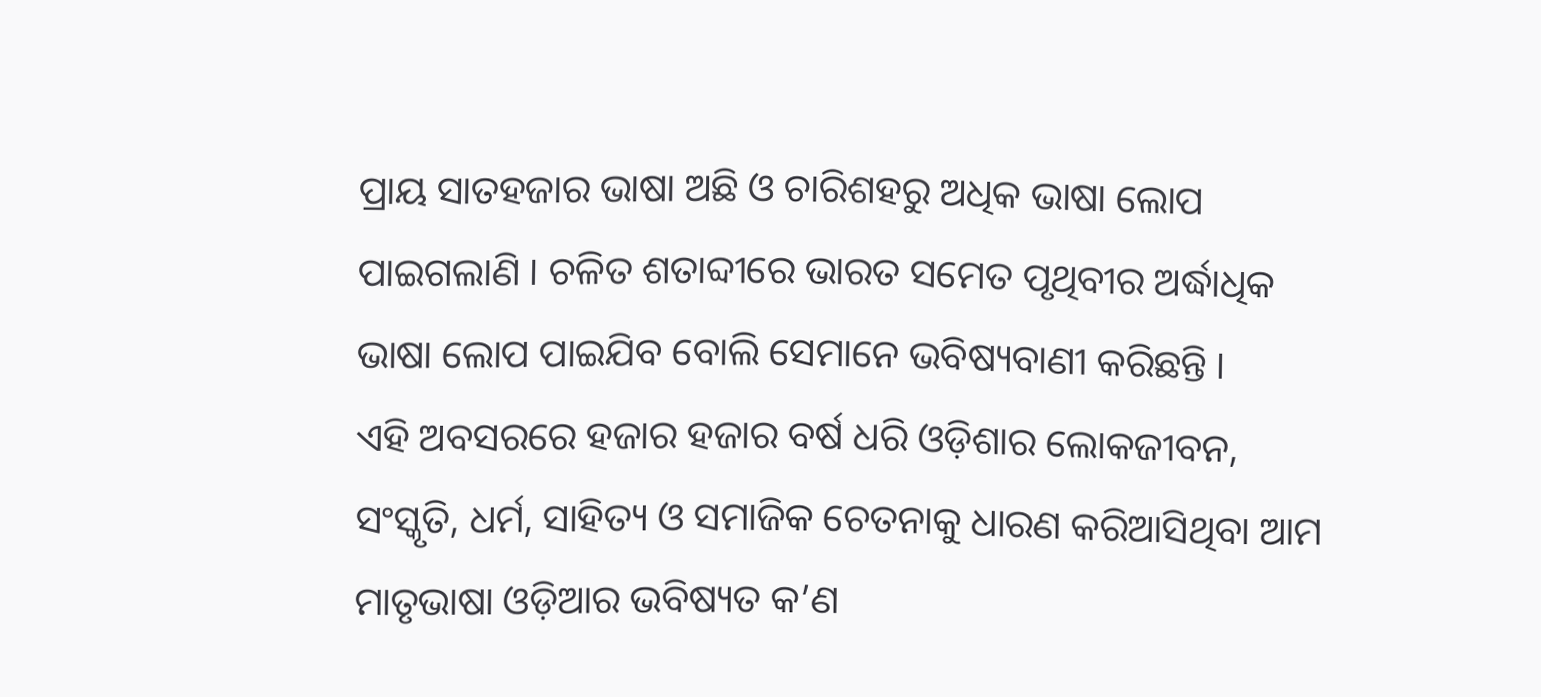ପ୍ରାୟ ସାତହଜାର ଭାଷା ଅଛି ଓ ଚାରିଶହରୁ ଅଧିକ ଭାଷା ଲୋପ ପାଇଗଲାଣି । ଚଳିତ ଶତାବ୍ଦୀରେ ଭାରତ ସମେତ ପୃଥିବୀର ଅର୍ଦ୍ଧାଧିକ ଭାଷା ଲୋପ ପାଇଯିବ ବୋଲି ସେମାନେ ଭବିଷ୍ୟବାଣୀ କରିଛନ୍ତି ।
ଏହି ଅବସରରେ ହଜାର ହଜାର ବର୍ଷ ଧରି ଓଡ଼ିଶାର ଲୋକଜୀବନ, ସଂସ୍କୃତି, ଧର୍ମ, ସାହିତ୍ୟ ଓ ସମାଜିକ ଚେତନାକୁ ଧାରଣ କରିଆସିଥିବା ଆମ ମାତୃଭାଷା ଓଡ଼ିଆର ଭବିଷ୍ୟତ କ’ଣ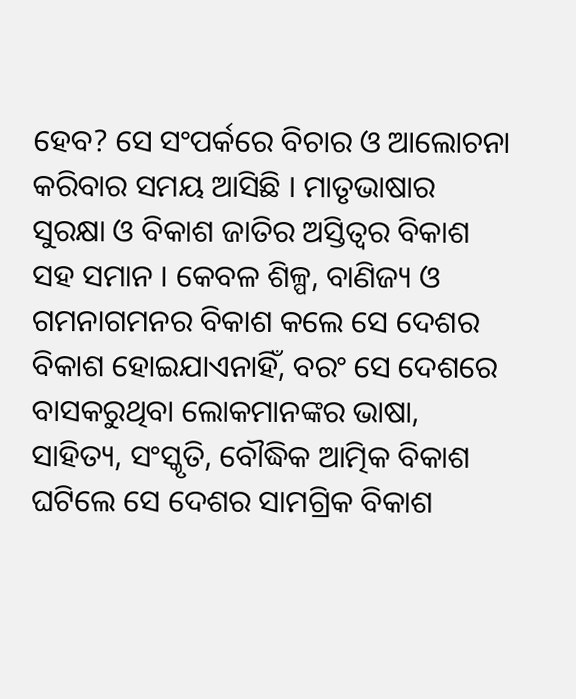ହେବ? ସେ ସଂପର୍କରେ ବିଚାର ଓ ଆଲୋଚନା କରିବାର ସମୟ ଆସିଛି । ମାତୃଭାଷାର ସୁରକ୍ଷା ଓ ବିକାଶ ଜାତିର ଅସ୍ତିତ୍ୱର ବିକାଶ ସହ ସମାନ । କେବଳ ଶିଳ୍ପ, ବାଣିଜ୍ୟ ଓ ଗମନାଗମନର ବିକାଶ କଲେ ସେ ଦେଶର ବିକାଶ ହୋଇଯାଏନାହିଁ, ବରଂ ସେ ଦେଶରେ ବାସକରୁଥିବା ଲୋକମାନଙ୍କର ଭାଷା, ସାହିତ୍ୟ, ସଂସ୍କୃତି, ବୌଦ୍ଧିକ ଆତ୍ମିକ ବିକାଶ ଘଟିଲେ ସେ ଦେଶର ସାମଗ୍ରିକ ବିକାଶ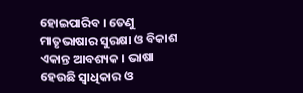ହୋଇପାରିବ । ତେଣୁ ମାତୃଭାଷାର ସୁରକ୍ଷା ଓ ବିକାଶ ଏକାନ୍ତ ଆବଶ୍ୟକ । ଭାଷା ହେଉଛି ସ୍ୱାଧିକାର ଓ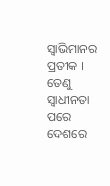ସ୍ୱାଭିମାନର ପ୍ରତୀକ । ତେଣୁ ସ୍ୱାଧୀନତା ପରେ ଦେଶରେ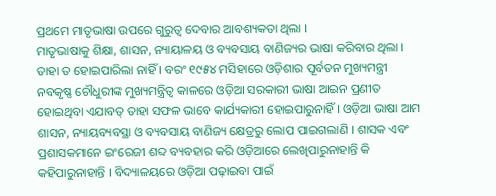ପ୍ରଥମେ ମାତୃଭାଷା ଉପରେ ଗୁରୁତ୍ୱ ଦେବାର ଆବଶ୍ୟକତା ଥିଲା ।
ମାତୃଭାଷାକୁ ଶିକ୍ଷା, ଶାସନ, ନ୍ୟାୟାଳୟ ଓ ବ୍ୟବସାୟ ବାଣିଜ୍ୟର ଭାଷା କରିବାର ଥିଲା । ତାହା ତ ହୋଇପାରିଲା ନାହିଁ । ବରଂ ୧୯୫୪ ମସିହାରେ ଓଡ଼ିଶାର ପୂର୍ବତନ ମୁଖ୍ୟମନ୍ତ୍ରୀ ନବକୃଷ୍ଣ ଚୌଧୁରୀଙ୍କ ମୁଖ୍ୟମନ୍ତ୍ରିତ୍ୱ କାଳରେ ଓଡ଼ିଆ ସରକାରୀ ଭାଷା ଆଇନ ପ୍ରଣୀତ ହୋଇଥିବା ଏଯାବତ୍ ତାହା ସଫଳ ଭାବେ କାର୍ଯ୍ୟକାରୀ ହୋଇପାରୁନାହିଁ । ଓଡ଼ିଆ ଭାଷା ଆମ ଶାସନ, ନ୍ୟାୟବ୍ୟବସ୍ଥା ଓ ବ୍ୟବସାୟ ବାଣିଜ୍ୟ କ୍ଷେତ୍ରରୁ ଲୋପ ପାଇଗଲାଣି । ଶାସକ ଏବଂ ପ୍ରଶାସକମାନେ ଇଂରେଜୀ ଶବ୍ଦ ବ୍ୟବହାର କରି ଓଡ଼ିଆରେ ଲେଖିପାରୁନାହାନ୍ତି କି କହିପାରୁନାହାନ୍ତି । ବିଦ୍ୟାଳୟରେ ଓଡ଼ିଆ ପଢ଼ାଇବା ପାଇଁ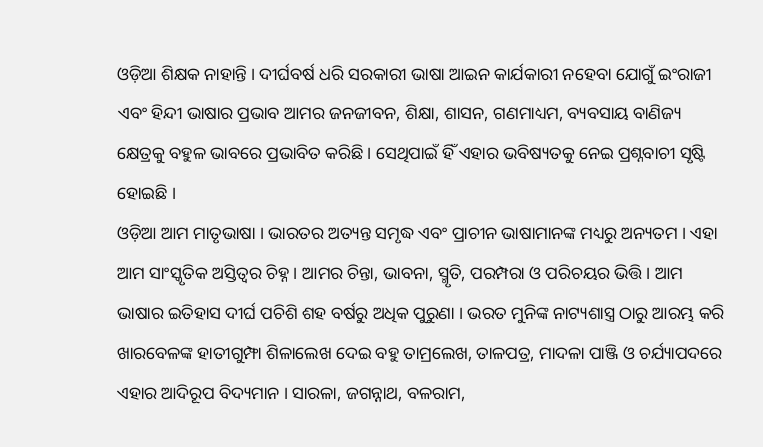ଓଡ଼ିଆ ଶିକ୍ଷକ ନାହାନ୍ତି । ଦୀର୍ଘବର୍ଷ ଧରି ସରକାରୀ ଭାଷା ଆଇନ କାର୍ଯକାରୀ ନହେବା ଯୋଗୁଁ ଇଂରାଜୀ ଏବଂ ହିନ୍ଦୀ ଭାଷାର ପ୍ରଭାବ ଆମର ଜନଜୀବନ, ଶିକ୍ଷା, ଶାସନ, ଗଣମାଧ୍ୟମ, ବ୍ୟବସାୟ ବାଣିଜ୍ୟ କ୍ଷେତ୍ରକୁ ବହୁଳ ଭାବରେ ପ୍ରଭାବିତ କରିଛି । ସେଥିପାଇଁ ହିଁ ଏହାର ଭବିଷ୍ୟତକୁ ନେଇ ପ୍ରଶ୍ନବାଚୀ ସୃଷ୍ଟି ହୋଇଛି ।
ଓଡ଼ିଆ ଆମ ମାତୃଭାଷା । ଭାରତର ଅତ୍ୟନ୍ତ ସମୃଦ୍ଧ ଏବଂ ପ୍ରାଚୀନ ଭାଷାମାନଙ୍କ ମଧ୍ୟରୁ ଅନ୍ୟତମ । ଏହା ଆମ ସାଂସ୍କୃତିକ ଅସ୍ତିତ୍ୱର ଚିହ୍ନ । ଆମର ଚିନ୍ତା, ଭାବନା, ସ୍ମୃତି, ପରମ୍ପରା ଓ ପରିଚୟର ଭିତ୍ତି । ଆମ ଭାଷାର ଇତିହାସ ଦୀର୍ଘ ପଚିଶି ଶହ ବର୍ଷରୁ ଅଧିକ ପୁରୁଣା । ଭରତ ମୁନିଙ୍କ ନାଟ୍ୟଶାସ୍ତ୍ର ଠାରୁ ଆରମ୍ଭ କରି ଖାରବେଳଙ୍କ ହାତୀଗୁମ୍ଫା ଶିଳାଲେଖ ଦେଇ ବହୁ ତାମ୍ରଲେଖ, ତାଳପତ୍ର, ମାଦଳା ପାଞ୍ଜି ଓ ଚର୍ଯ୍ୟାପଦରେ ଏହାର ଆଦିରୂପ ବିଦ୍ୟମାନ । ସାରଳା, ଜଗନ୍ନାଥ, ବଳରାମ,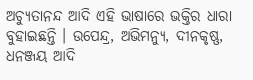ଅଚ୍ୟୁତାନନ୍ଦ ଆଦି ଏହି ଭାଷାରେ ଭକ୍ତିର ଧାରା ବୁହାଇଛନ୍ତି । ଉପେନ୍ଦ୍ର, ଅଭିମନ୍ୟୁ, ଦୀନକୃଷ୍ଣ, ଧନଞ୍ଜୟ ଆଦି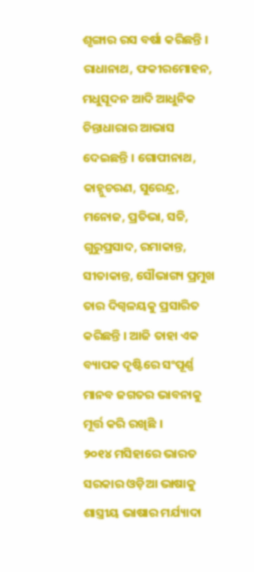ଶୃଙ୍ଗାର ରସ ବର୍ଷା କରିଛନ୍ତି । ରାଧାନାଥ, ଫକୀରମୋହନ, ମଧୁସୂଦନ ଆଦି ଆଧୁନିକ ଚିନ୍ତାଧାରାର ଆଭାସ ଦେଇଛନ୍ତି । ଗୋପୀନାଥ, କାହ୍ନୁଚରଣ, ସୁରେନ୍ଦ୍ର, ମନୋଜ, ପ୍ରତିଭା, ସଚ୍ଚି, ଗୁରୁପ୍ରସାଦ, ରମାକାନ୍ତ, ସୀତାକାନ୍ତ, ସୌଭାଗ୍ୟ ପ୍ରମୁଖ ତାର ଦିଗ୍ବଳୟକୁ ପ୍ରସାରିତ କରିଛନ୍ତି । ଆଜି ତାହା ଏକ ବ୍ୟାପକ ଦୃଷ୍ଟିରେ ସଂପୂର୍ଣ୍ଣ ମାନବ ଜଗତର ଭାବନାକୁ ମୂର୍ତ୍ତ କରି ରଖିଛି ।
୨୦୧୪ ମସିହାରେ ଭାରତ ସରକାର ଓଡ଼ିଆ ଭାଷାକୁ ଶାସ୍ତ୍ରୀୟ ଭାଷାର ମର୍ଯ୍ୟାଦା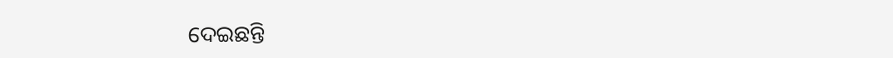ଦେଇଛନ୍ତି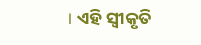। ଏହି ସ୍ୱୀକୃତି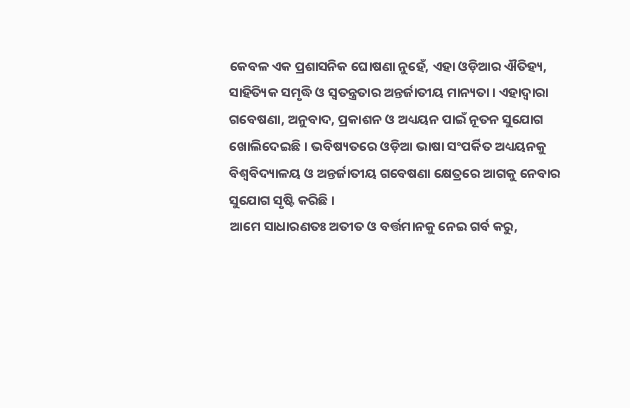କେବଳ ଏକ ପ୍ରଶାସନିକ ଘୋଷଣା ନୁହେଁ, ଏହା ଓଡ଼ିଆର ଐତିହ୍ୟ, ସାହିତ୍ୟିକ ସମୃଦ୍ଧି ଓ ସ୍ୱତନ୍ତ୍ରତାର ଅନ୍ତର୍ଜାତୀୟ ମାନ୍ୟତା । ଏହାଦ୍ୱାରା ଗବେଷଣା, ଅନୁବାଦ, ପ୍ରକାଶନ ଓ ଅଧ୍ୟୟନ ପାଇଁ ନୂତନ ସୁଯୋଗ ଖୋଲିଦେଇଛି । ଭବିଷ୍ୟତରେ ଓଡ଼ିଆ ଭାଷା ସଂପର୍କିତ ଅଧ୍ୟୟନକୁ ବିଶ୍ୱବିଦ୍ୟାଳୟ ଓ ଅନ୍ତର୍ଜାତୀୟ ଗବେଷଣା କ୍ଷେତ୍ରରେ ଆଗକୁ ନେବାର ସୁଯୋଗ ସୃଷ୍ଟି କରିଛି ।
ଆମେ ସାଧାରଣତଃ ଅତୀତ ଓ ବର୍ତ୍ତମାନକୁ ନେଇ ଗର୍ବ କରୁ,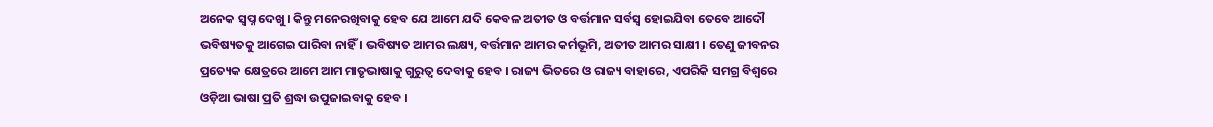ଅନେକ ସ୍ୱପ୍ନ ଦେଖୁ । କିନ୍ତୁ ମନେରଖିବାକୁ ହେବ ଯେ ଆମେ ଯଦି କେବଳ ଅତୀତ ଓ ବର୍ତ୍ତମାନ ସର୍ବସ୍ୱ ହୋଇଯିବା ତେବେ ଆଦୌ ଭବିଷ୍ୟତକୁ ଆଗେଇ ପାରିବା ନାହିଁ । ଭବିଷ୍ୟତ ଆମର ଲକ୍ଷ୍ୟ, ବର୍ତ୍ତମାନ ଆମର କର୍ମଭୂମି, ଅତୀତ ଆମର ସାକ୍ଷୀ । ତେଣୁ ଜୀବନର ପ୍ରତ୍ୟେକ କ୍ଷେତ୍ରରେ ଆମେ ଆମ ମାତୃଭାଷାକୁ ଗୁରୁତ୍ୱ ଦେବାକୁ ହେବ । ରାଜ୍ୟ ଭିତରେ ଓ ରାଜ୍ୟ ବାହାରେ, ଏପରିକି ସମଗ୍ର ବିଶ୍ୱରେ ଓଡ଼ିଆ ଭାଷା ପ୍ରତି ଶ୍ରଦ୍ଧା ଉପୁଜାଇବାକୁ ହେବ ।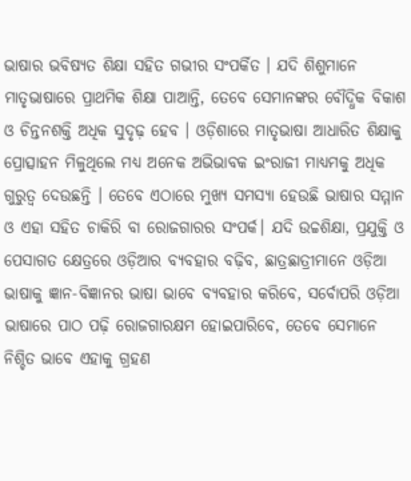ଭାଷାର ଭବିଷ୍ୟତ ଶିକ୍ଷା ସହିତ ଗଭୀର ସଂପର୍କିତ । ଯଦି ଶିଶୁମାନେ ମାତୃଭାଷାରେ ପ୍ରାଥମିକ ଶିକ୍ଷା ପାଆନ୍ତି, ତେବେ ସେମାନଙ୍କର ବୌଦ୍ଧିକ ବିକାଶ ଓ ଚିନ୍ତନଶକ୍ତି ଅଧିକ ସୁଦୃଢ଼ ହେବ । ଓଡ଼ିଶାରେ ମାତୃଭାଷା ଆଧାରିତ ଶିକ୍ଷାକୁ ପ୍ରୋତ୍ସାହନ ମିଳୁଥିଲେ ମଧ୍ୟ ଅନେକ ଅଭିଭାବକ ଇଂରାଜୀ ମାଧ୍ୟମକୁ ଅଧିକ ଗୁରୁତ୍ୱ ଦେଉଛନ୍ତି । ତେବେ ଏଠାରେ ମୁଖ୍ୟ ସମସ୍ୟା ହେଉଛି ଭାଷାର ସମ୍ମାନ ଓ ଏହା ସହିତ ଚାକିରି ବା ରୋଜଗାରର ସଂପର୍କ। ଯଦି ଉଚ୍ଚଶିକ୍ଷା, ପ୍ରଯୁକ୍ତି ଓ ପେସାଗତ କ୍ଷେତ୍ରରେ ଓଡ଼ିଆର ବ୍ୟବହାର ବଢ଼ିବ, ଛାତ୍ରଛାତ୍ରୀମାନେ ଓଡ଼ିଆ ଭାଷାକୁ ଜ୍ଞାନ-ବିଜ୍ଞାନର ଭାଷା ଭାବେ ବ୍ୟବହାର କରିବେ, ସର୍ବୋପରି ଓଡ଼ିଆ ଭାଷାରେ ପାଠ ପଢ଼ି ରୋଜଗାରକ୍ଷମ ହୋଇପାରିବେ, ତେବେ ସେମାନେ ନିଶ୍ଚିତ ଭାବେ ଏହାକୁ ଗ୍ରହଣ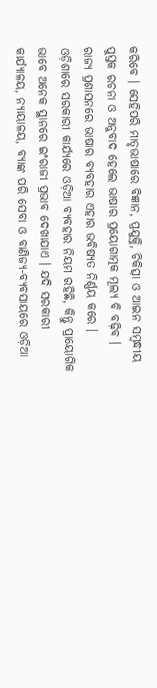କରିବେ । ସେହିପରି ମାତୃଭାଷାରେ ବିଜ୍ଞାନ, ପ୍ରଯୁକ୍ତି, ଚିକିତ୍ସା ଓ ଆଇନ ସମ୍ବନ୍ଧୀୟ ପୁସ୍ତକ ରଚନା ଓ ଅନୁବାଦ ହେଲେ ଭାଷାର ପ୍ରୟୋଗାତ୍ମକ ମୂଲ୍ୟ ବି ବଢ଼ିବ ।
ରାଜ୍ୟ ପ୍ରଶାସନରେ ଭାଷାର ବ୍ୟବହାର ଏହାର ଭବିଷ୍ୟତ ନିର୍ଣ୍ଣୟ କରେ । ଓଡ଼ିଶାରେ ସରକାରୀ କାର୍ଯ୍ୟରେ ଓଡ଼ିଆ ବ୍ୟବହାର ନିୟମ ରହିଛି, କିନ୍ତୁ ପ୍ରାୟୋଗିକ ଭାବେ ଅନେକ ସ୍ଥାନରେ ଇଂରାଜୀ ପ୍ରଭାବ ଦେଖାଯାଏ । ଯଦି ସରକାରୀ କାର୍ଯ୍ୟାଳୟ, ନ୍ୟାୟାଳୟ, ବ୍ୟାଙ୍କ ପରି ସେବା ଓ ବାଣିଜ୍ୟ-ବ୍ୟବସାୟରେ ଓଡ଼ିଆ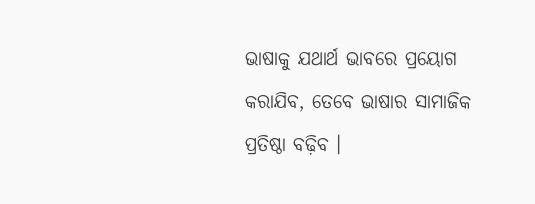ଭାଷାକୁ ଯଥାର୍ଥ ଭାବରେ ପ୍ରୟୋଗ କରାଯିବ, ତେବେ ଭାଷାର ସାମାଜିକ ପ୍ରତିଷ୍ଠା ବଢ଼ିବ ।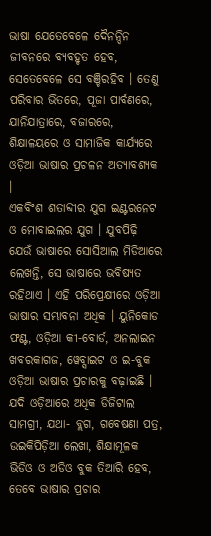ଭାଷା ଯେତେବେଳେ ଦୈନନ୍ଦିନ ଜୀବନରେ ବ୍ୟବହୃତ ହେବ, ସେତେବେଳେ ସେ ବଞ୍ଚିରହିବ । ତେଣୁ ପରିବାର ଭିତରେ, ପୂଜା ପାର୍ବଣରେ, ଯାନିଯାତ୍ରାରେ, ବଜାରରେ, ଶିକ୍ଷାଳୟରେ ଓ ସାମାଜିକ କାର୍ଯ୍ୟରେ ଓଡ଼ିଆ ଭାଷାର ପ୍ରଚଳନ ଅତ୍ୟାବଶ୍ୟକ ।
ଏକବିଂଶ ଶତାବ୍ଦୀର ଯୁଗ ଇଣ୍ଟରନେଟ ଓ ମୋବାଇଲର ଯୁଗ । ଯୁବପିଢ଼ି ଯେଉଁ ଭାଷାରେ ସୋସିଆଲ ମିଡିଆରେ ଲେଖନ୍ତି, ସେ ଭାଷାରେ ଭବିଷ୍ୟତ ରହିଥାଏ । ଏହି ପରିପ୍ରେକ୍ଷୀରେ ଓଡ଼ିଆ ଭାଷାର ସମ୍ଭାବନା ଅଧିକ । ୟୁନିକୋଡ ଫଣ୍ଟ, ଓଡ଼ିଆ କୀ-ବୋର୍ଡ, ଅନଲାଇନ ଖବରକାଗଜ, ୱେବ୍ସାଇଟ ଓ ଇ-ବୁକ ଓଡ଼ିଆ ଭାଷାର ପ୍ରଚାରକୁ ବଢ଼ାଇଛି । ଯଦି ଓଡ଼ିଆରେ ଅଧିକ ଡିଜିଟାଲ ସାମଗ୍ରୀ, ଯଥା- ବ୍ଲଗ, ଗବେଷଣା ପତ୍ର, ଉଇକିପିଡ଼ିଆ ଲେଖା, ଶିକ୍ଷାମୂଳକ ଭିଡିଓ ଓ ଅଡିଓ ବୁକ ତିଆରି ହେବ, ତେବେ ଭାଷାର ପ୍ରଚାର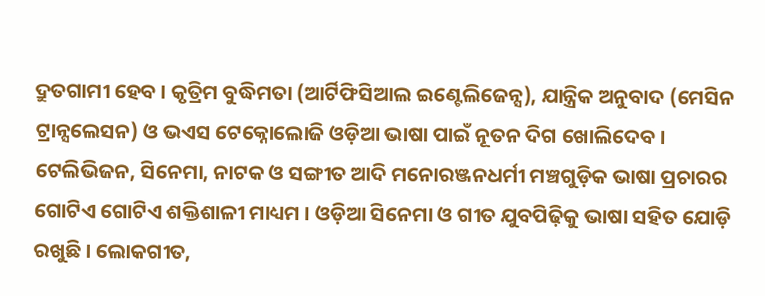ଦ୍ରୁତଗାମୀ ହେବ । କୃତ୍ରିମ ବୁଦ୍ଧିମତା (ଆର୍ଟିଫିସିଆଲ ଇଣ୍ଟେଲିଜେନ୍ସ), ଯାନ୍ତ୍ରିକ ଅନୁବାଦ (ମେସିନ ଟ୍ରାନ୍ସଲେସନ) ଓ ଭଏସ ଟେକ୍ନୋଲୋଜି ଓଡ଼ିଆ ଭାଷା ପାଇଁ ନୂତନ ଦିଗ ଖୋଲିଦେବ ।
ଟେଲିଭିଜନ, ସିନେମା, ନାଟକ ଓ ସଙ୍ଗୀତ ଆଦି ମନୋରଞ୍ଜନଧର୍ମୀ ମଞ୍ଚଗୁଡ଼ିକ ଭାଷା ପ୍ରଚାରର ଗୋଟିଏ ଗୋଟିଏ ଶକ୍ତିଶାଳୀ ମାଧ୍ୟମ । ଓଡ଼ିଆ ସିନେମା ଓ ଗୀତ ଯୁବପିଢ଼ିକୁ ଭାଷା ସହିତ ଯୋଡ଼ି ରଖୁଛି । ଲୋକଗୀତ,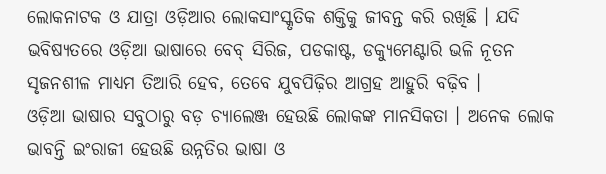ଲୋକନାଟକ ଓ ଯାତ୍ରା ଓଡ଼ିଆର ଲୋକସାଂସ୍କୃତିକ ଶକ୍ତିକୁ ଜୀବନ୍ତ କରି ରଖିଛି । ଯଦି ଭବିଷ୍ୟତରେ ଓଡ଼ିଆ ଭାଷାରେ ବେବ୍ ସିରିଜ, ପଡକାଷ୍ଟ, ଡକ୍ୟୁମେଣ୍ଟାରି ଭଳି ନୂତନ ସୃଜନଶୀଳ ମାଧ୍ୟମ ତିଆରି ହେବ, ତେବେ ଯୁବପିଢ଼ିର ଆଗ୍ରହ ଆହୁରି ବଢ଼ିବ ।
ଓଡ଼ିଆ ଭାଷାର ସବୁଠାରୁ ବଡ଼ ଚ୍ୟାଲେଞ୍ଜ ହେଉଛି ଲୋକଙ୍କ ମାନସିକତା । ଅନେକ ଲୋକ ଭାବନ୍ତି ଇଂରାଜୀ ହେଉଛି ଉନ୍ନତିର ଭାଷା ଓ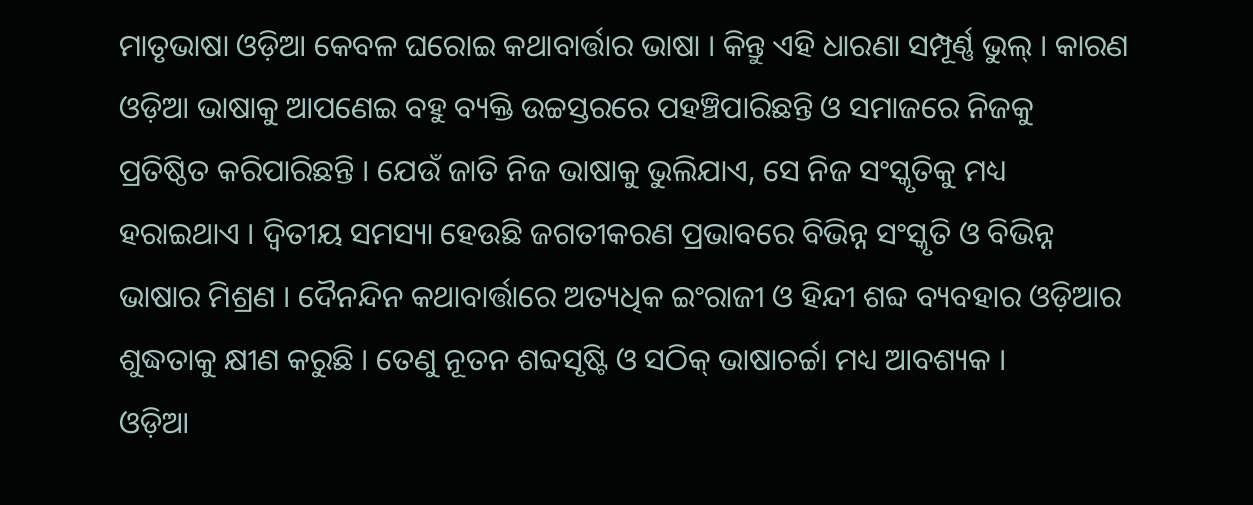ମାତୃଭାଷା ଓଡ଼ିଆ କେବଳ ଘରୋଇ କଥାବାର୍ତ୍ତାର ଭାଷା । କିନ୍ତୁ ଏହି ଧାରଣା ସମ୍ପୂର୍ଣ୍ଣ ଭୁଲ୍ । କାରଣ ଓଡ଼ିଆ ଭାଷାକୁ ଆପଣେଇ ବହୁ ବ୍ୟକ୍ତି ଉଚ୍ଚସ୍ତରରେ ପହଞ୍ଚିପାରିଛନ୍ତି ଓ ସମାଜରେ ନିଜକୁ ପ୍ରତିଷ୍ଠିତ କରିପାରିଛନ୍ତି । ଯେଉଁ ଜାତି ନିଜ ଭାଷାକୁ ଭୁଲିଯାଏ, ସେ ନିଜ ସଂସ୍କୃତିକୁ ମଧ୍ୟ ହରାଇଥାଏ । ଦ୍ୱିତୀୟ ସମସ୍ୟା ହେଉଛି ଜଗତୀକରଣ ପ୍ରଭାବରେ ବିଭିନ୍ନ ସଂସ୍କୃତି ଓ ବିଭିନ୍ନ ଭାଷାର ମିଶ୍ରଣ । ଦୈନନ୍ଦିନ କଥାବାର୍ତ୍ତାରେ ଅତ୍ୟଧିକ ଇଂରାଜୀ ଓ ହିନ୍ଦୀ ଶବ୍ଦ ବ୍ୟବହାର ଓଡ଼ିଆର ଶୁଦ୍ଧତାକୁ କ୍ଷୀଣ କରୁଛି । ତେଣୁ ନୂତନ ଶବ୍ଦସୃଷ୍ଟି ଓ ସଠିକ୍ ଭାଷାଚର୍ଚ୍ଚା ମଧ୍ୟ ଆବଶ୍ୟକ ।
ଓଡ଼ିଆ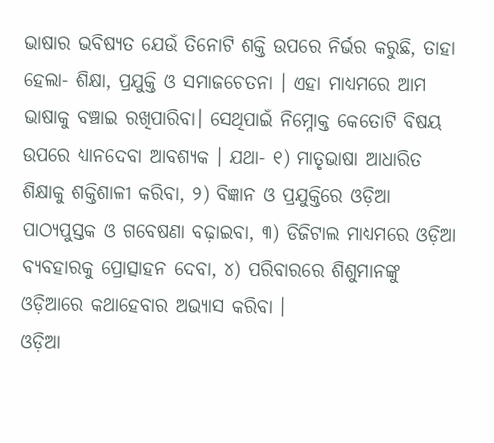ଭାଷାର ଭବିଷ୍ୟତ ଯେଉଁ ତିନୋଟି ଶକ୍ତି ଉପରେ ନିର୍ଭର କରୁଛି, ତାହା ହେଲା- ଶିକ୍ଷା, ପ୍ରଯୁକ୍ତି ଓ ସମାଜଚେତନା । ଏହା ମାଧ୍ୟମରେ ଆମ ଭାଷାକୁ ବଞ୍ଚାଇ ରଖିପାରିବା। ସେଥିପାଇଁ ନିମ୍ନୋକ୍ତ କେତୋଟି ବିଷୟ ଉପରେ ଧ୍ୟାନଦେବା ଆବଶ୍ୟକ । ଯଥା- ୧) ମାତୃଭାଷା ଆଧାରିତ ଶିକ୍ଷାକୁ ଶକ୍ତିଶାଳୀ କରିବା, ୨) ବିଜ୍ଞାନ ଓ ପ୍ରଯୁକ୍ତିରେ ଓଡ଼ିଆ ପାଠ୍ୟପୁସ୍ତକ ଓ ଗବେଷଣା ବଢ଼ାଇବା, ୩) ଡିଜିଟାଲ ମାଧ୍ୟମରେ ଓଡ଼ିଆ ବ୍ୟବହାରକୁ ପ୍ରୋତ୍ସାହନ ଦେବା, ୪) ପରିବାରରେ ଶିଶୁମାନଙ୍କୁ ଓଡ଼ିଆରେ କଥାହେବାର ଅଭ୍ୟାସ କରିବା ।
ଓଡ଼ିଆ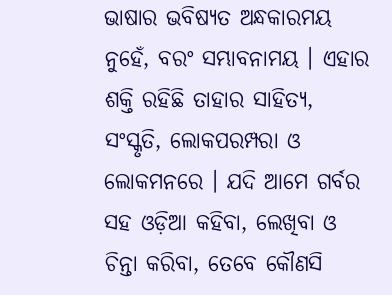ଭାଷାର ଭବିଷ୍ୟତ ଅନ୍ଧକାରମୟ ନୁହେଁ, ବରଂ ସମ୍ଭାବନାମୟ । ଏହାର ଶକ୍ତି ରହିଛି ତାହାର ସାହିତ୍ୟ, ସଂସ୍କୃତି, ଲୋକପରମ୍ପରା ଓ ଲୋକମନରେ । ଯଦି ଆମେ ଗର୍ବର ସହ ଓଡ଼ିଆ କହିବା, ଲେଖିବା ଓ ଚିନ୍ତା କରିବା, ତେବେ କୌଣସି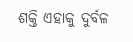ଶକ୍ତି ଏହାକୁ ଦୁର୍ବଳ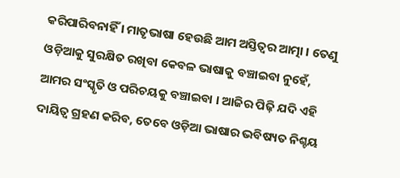କରିପାରିବନାହିଁ । ମାତୃଭାଷା ହେଉଛି ଆମ ଅସ୍ତିତ୍ୱର ଆତ୍ମା । ତେଣୁ ଓଡ଼ିଆକୁ ସୁରକ୍ଷିତ ରଖିବା କେବଳ ଭାଷାକୁ ବଞ୍ଚାଇବା ନୁହେଁ, ଆମର ସଂସ୍କୃତି ଓ ପରିଚୟକୁ ବଞ୍ଚାଇବା । ଆଜିର ପିଢ଼ି ଯଦି ଏହି ଦାୟିତ୍ୱ ଗ୍ରହଣ କରିବ, ତେବେ ଓଡ଼ିଆ ଭାଷାର ଭବିଷ୍ୟତ ନିଶ୍ଚୟ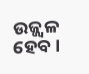ଉଜ୍ଜ୍ୱଳ ହେବ ।